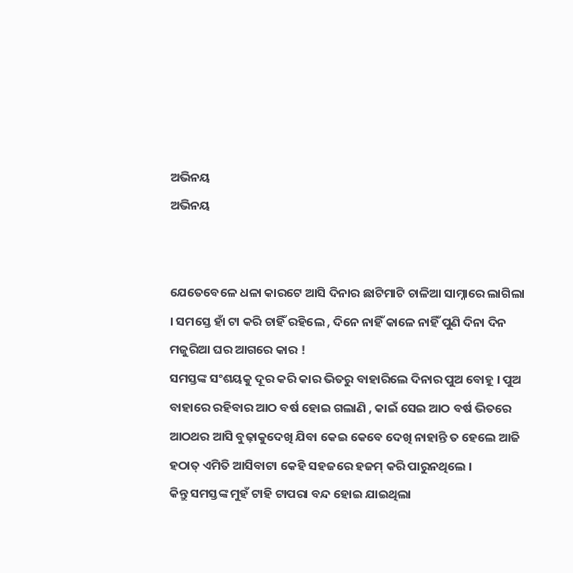ଅଭିନୟ
ଅଭିନୟ


ଯେତେବେଳେ ଧଳା କାରଟେ ଆସି ଦିନାର ଛାଟିମାଟି ଚାଳିଆ ସାମ୍ନାରେ ଲାଗିଲା । ସମସ୍ତେ ହାଁ ଟା କରି ଚାହିଁ ରହିଲେ , ଦିନେ ନାହିଁ କାଳେ ନାହିଁ ପୁଣି ଦିନା ଦିନ ମଜୁରିଆ ଘର ଆଗରେ କାର !
ସମସ୍ତଙ୍କ ସଂଶୟକୁ ଦୂର କରି କାର ଭିତରୁ ବାହାରିଲେ ଦିନାର ପୁଅ ବୋହୂ । ପୁଅ ବାହାରେ ରହିବାର ଆଠ ବର୍ଷ ହୋଇ ଗଲାଣି , କାଇଁ ସେଇ ଆଠ ବର୍ଷ ଭିତରେ ଆଠଥର ଆସି ବୁଢ଼ାକୁଦେଖି ଯିବା କେଇ କେବେ ଦେଖି ନାହାନ୍ତି ତ ହେଲେ ଆଜି ହଠାତ୍ ଏମିତି ଆସିବାଟା କେହି ସହଜରେ ହଜମ୍ କରି ପାରୁନଥିଲେ ।
କିନ୍ତୁ ସମସ୍ତଙ୍କ ମୁହଁ ଟାହି ଟାପରା ବନ୍ଦ ହୋଇ ଯାଇଥିଲା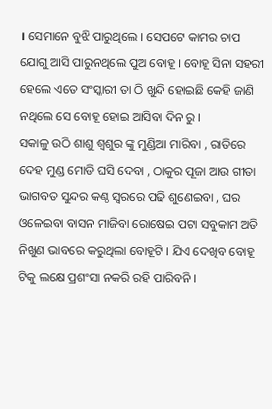। ସେମାନେ ବୁଝି ପାରୁଥିଲେ । ସେପଟେ କାମର ଚାପ ଯୋଗୁ ଆସି ପାରୁନଥିଲେ ପୁଅ ବୋହୂ । ବୋହୂ ସିନା ସହରୀ ହେଲେ ଏତେ ସଂସ୍କାରୀ ତା ଠି ଖୁନ୍ଦି ହୋଇଛି କେହି ଜାଣି ନଥିଲେ ସେ ବୋହୂ ହୋଇ ଆସିବା ଦିନ ରୁ ।
ସକାଳୁ ଉଠି ଶାଶୁ ଶ୍ୱଶୁର ଙ୍କୁ ମୁଣ୍ଡିଆ ମାରିବା , ରାତିରେ ଦେହ ମୁଣ୍ଡ ମୋଡି ଘସି ଦେବା , ଠାକୁର ପୂଜା ଆଉ ଗୀତା ଭାଗବତ ସୁନ୍ଦର କଣ୍ଠ ସ୍ୱରରେ ପଢି ଶୁଣେଇବା , ଘର ଓଳେଇବା ବାସନ ମାଜିବା ରୋଷେଇ ପଟା ସବୁକାମ ଅତି ନିଖୁଣ ଭାବରେ କରୁଥିଲା ବୋହୂଟି । ଯିଏ ଦେଖିବ ବୋହୂ ଟିକୁ ଲକ୍ଷେ ପ୍ରଶଂସା ନକରି ରହି ପାରିବନି ।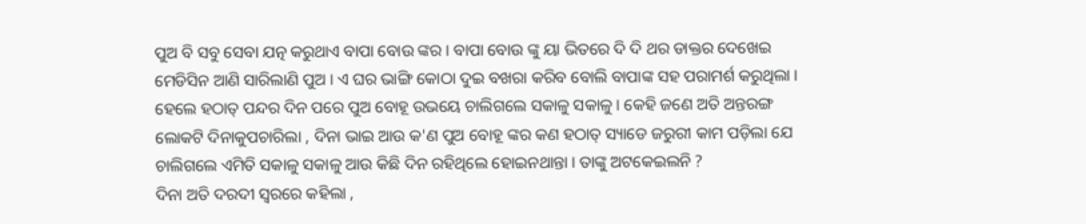ପୁଅ ବି ସବୁ ସେବା ଯତ୍ନ କରୁଥାଏ ବାପା ବୋଉ ଙ୍କର । ବାପା ବୋଉ ଙ୍କୁ ୟା ଭିତରେ ଦି ଦି ଥର ଡାକ୍ତର ଦେଖେଇ ମେଡିସିନ ଆଣି ସାରିଲାଣି ପୁଅ । ଏ ଘର ଭାଙ୍ଗି କୋଠା ଦୁଇ ବଖରା କରିବ ବୋଲି ବାପାଙ୍କ ସହ ପରାମର୍ଶ କରୁଥିଲା ।
ହେଲେ ହଠାତ୍ ପନ୍ଦର ଦିନ ପରେ ପୁଅ ବୋହୂ ଉଭୟେ ଚାଲିଗଲେ ସକାଳୁ ସକାଳୁ । କେହି ଜଣେ ଅତି ଅନ୍ତରଙ୍ଗ ଲୋକଟି ଦିନାକୁପଚାରିଲା , ଦିନା ଭାଇ ଆଉ କ'ଣ ପୁଅ ବୋହୂ ଙ୍କର କଣ ହଠାତ୍ ସ୍ୟାଡେ ଜରୁରୀ କାମ ପଡ଼ିଲା ଯେ ଚାଲିଗଲେ ଏମିତି ସକାଳୁ ସକାଳୁ ଆଉ କିଛି ଦିନ ରହିଥିଲେ ହୋଇନଥାନ୍ତା । ତାଙ୍କୁ ଅଟକେଇଲନି ?
ଦିନା ଅତି ଦରଦୀ ସ୍ୱରରେ କହିଲା ,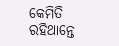କେମିତି ରହିଥାନ୍ତେ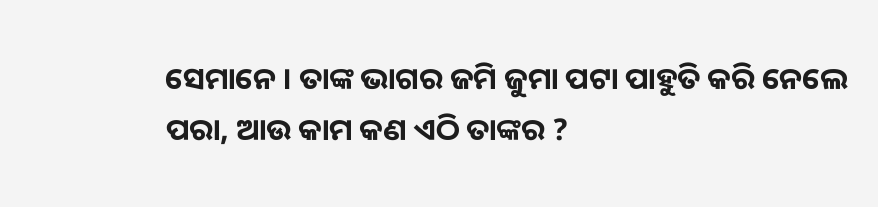ସେମାନେ । ତାଙ୍କ ଭାଗର ଜମି ଜୁମା ପଟା ପାହୁତି କରି ନେଲେ ପରା, ଆଉ କାମ କଣ ଏଠି ତାଙ୍କର ?